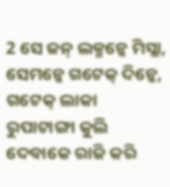2 ସେ ଜନ୍ ଲକ୍ମନ୍କେ ମିସ୍ଲା, ସେମନ୍କେ ଗଟେକ୍ ଦିନ୍କେ, ଗଟେକ୍ ଲାକା ରୁପାଟାଙ୍ଗା କୁଲି ଦେବାକେ ରାଜି କରି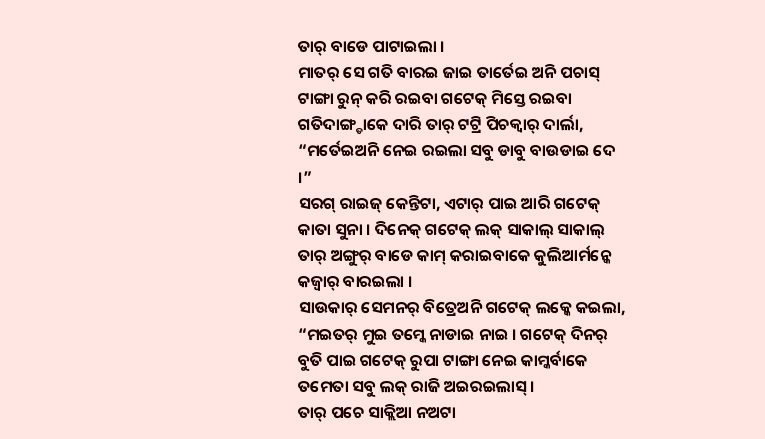ତାର୍ ବାଡେ ପାଟାଇଲା ।
ମାତର୍ ସେ ଗତି ବାରଇ ଜାଇ ତାର୍ତେଇ ଅନି ପଚାସ୍ ଟାଙ୍ଗା ରୁନ୍ କରି ରଇବା ଗଟେକ୍ ମିସ୍ତେ ରଇବା ଗତିଦାଙ୍ଗ୍ଡାକେ ଦାରି ତାର୍ ଟଟ୍ରି ପିଚକ୍ବାର୍ ଦାର୍ଲା, “ମର୍ତେଇଅନି ନେଇ ରଇଲା ସବୁ ଡାବୁ ବାଉଡାଇ ଦେ ।”
ସରଗ୍ ରାଇଜ୍ କେନ୍ତିଟା, ଏଟାର୍ ପାଇ ଆରି ଗଟେକ୍ କାତା ସୁନା । ଦିନେକ୍ ଗଟେକ୍ ଲକ୍ ସାକାଲ୍ ସାକାଲ୍ ତାର୍ ଅଙ୍ଗୁର୍ ବାଡେ କାମ୍ କରାଇବାକେ କୁଲିଆର୍ମନ୍କେ କଜ୍ବାର୍ ବାରଇଲା ।
ସାଉକାର୍ ସେମନର୍ ବିତ୍ରେଅନି ଗଟେକ୍ ଲକ୍କେ କଇଲା, “ମଇତର୍ ମୁଇ ତମ୍କେ ନାଡାଇ ନାଇ । ଗଟେକ୍ ଦିନର୍ ବୁତି ପାଇ ଗଟେକ୍ ରୁପା ଟାଙ୍ଗା ନେଇ କାମ୍କର୍ବାକେ ତମେତା ସବୁ ଲକ୍ ରାଜି ଅଇରଇଲାସ୍ ।
ତାର୍ ପଚେ ସାକ୍ଲିଆ ନଅଟା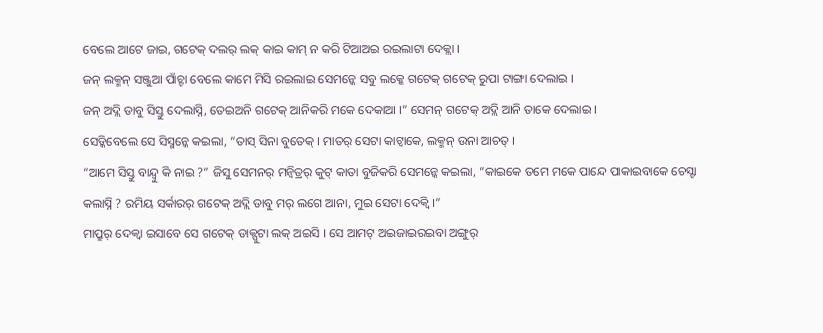ବେଲେ ଆଟେ ଜାଇ, ଗଟେକ୍ ଦଲର୍ ଲକ୍ କାଇ କାମ୍ ନ କରି ଟିଆଅଇ ରଇଲାଟା ଦେକ୍ଲା ।
ଜନ୍ ଲକ୍ମନ୍ ସଞ୍ଜୁଆ ପାଁଚ୍ଟା ବେଲେ କାମେ ମିସି ରଇଲାଇ ସେମନ୍କେ ସବୁ ଲକ୍କେ ଗଟେକ୍ ଗଟେକ୍ ରୁପା ଟାଙ୍ଗା ଦେଲାଇ ।
ଜନ୍ ଅଦ୍ଲି ଡାବୁ ସିସ୍ତୁ ଦେଲାସ୍ନି, ତେଇଅନି ଗଟେକ୍ ଆନିକରି ମକେ ଦେକାଆ ।” ସେମନ୍ ଗଟେକ୍ ଅଦ୍ଲି ଆନି ତାକେ ଦେଲାଇ ।
ସେଡ୍କିବେଲେ ସେ ସିସ୍ମନ୍କେ କଇଲା, “ତାସ୍ ସିନା ବୁତେକ୍ । ମାତର୍ ସେଟା କାଟ୍ବାକେ, ଲକ୍ମନ୍ ଉନା ଆଚତ୍ ।
“ଆମେ ସିସ୍ତୁ ବାନ୍ଦ୍ବୁ କି ନାଇ ?” ଜିସୁ ସେମନର୍ ମନ୍ବିତ୍ରର୍ କୁଟ୍ କାତା ବୁଜିକରି ସେମନ୍କେ କଇଲା, “କାଇକେ ତମେ ମକେ ପାନ୍ଦେ ପାକାଇବାକେ ଚେସ୍ଟା କଲାସ୍ନି ? ରମିୟ ସର୍କାରର୍ ଗଟେକ୍ ଅଦ୍ଲି ଡାବୁ ମର୍ ଲଗେ ଆନା, ମୁଇ ସେଟା ଦେକ୍ବି ।”
ମାପ୍ରୁର୍ ଦେକ୍ବା ଇସାବେ ସେ ଗଟେକ୍ ଡାକ୍ପୁଟା ଲକ୍ ଅଇସି । ସେ ଆମଟ୍ ଅଇଜାଇରଇବା ଅଙ୍ଗୁର୍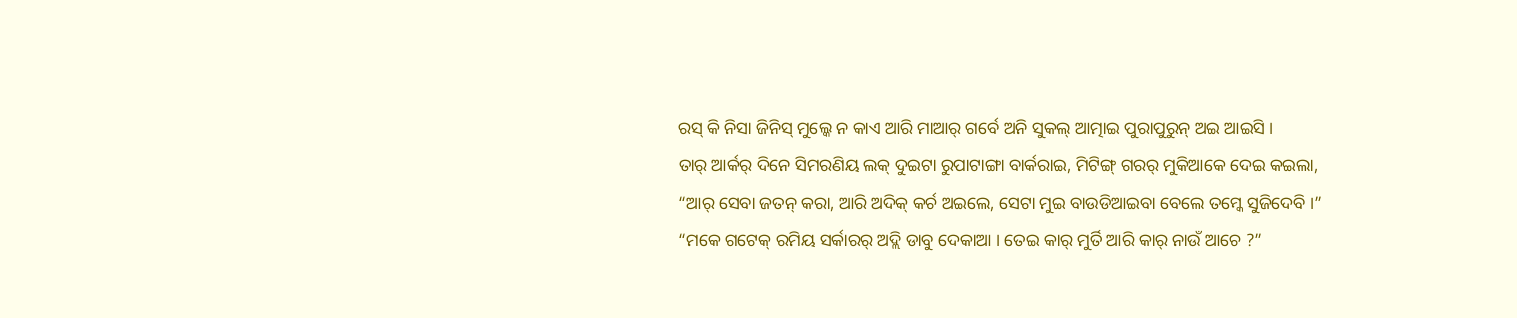ରସ୍ କି ନିସା ଜିନିସ୍ ମୁଲ୍କେ ନ କାଏ ଆରି ମାଆର୍ ଗର୍ବେ ଅନି ସୁକଲ୍ ଆତ୍ମାଇ ପୁରାପୁରୁନ୍ ଅଇ ଆଇସି ।
ତାର୍ ଆର୍କର୍ ଦିନେ ସିମରଣିୟ ଲକ୍ ଦୁଇଟା ରୁପାଟାଙ୍ଗା ବାର୍କରାଇ, ମିଟିଙ୍ଗ୍ ଗରର୍ ମୁକିଆକେ ଦେଇ କଇଲା, “ଆର୍ ସେବା ଜତନ୍ କରା, ଆରି ଅଦିକ୍ କର୍ଚ ଅଇଲେ, ସେଟା ମୁଇ ବାଉଡିଆଇବା ବେଲେ ତମ୍କେ ସୁଜିଦେବି ।”
“ମକେ ଗଟେକ୍ ରମିୟ ସର୍କାରର୍ ଅଦ୍ଲି ଡାବୁ ଦେକାଆ । ତେଇ କାର୍ ମୁର୍ତି ଆରି କାର୍ ନାଉଁ ଆଚେ ?”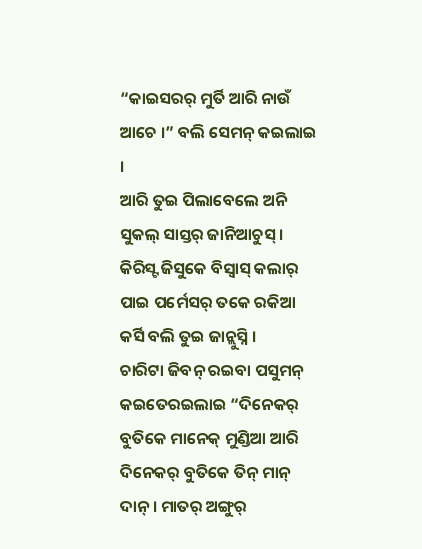“କାଇସରର୍ ମୁର୍ତି ଆରି ନାଉଁ ଆଚେ ।” ବଲି ସେମନ୍ କଇଲାଇ ।
ଆରି ତୁଇ ପିଲାବେଲେ ଅନି ସୁକଲ୍ ସାସ୍ତର୍ ଜାନିଆଚୁସ୍ । କିରିସ୍ଟ ଜିସୁକେ ବିସ୍ବାସ୍ କଲାର୍ ପାଇ ପର୍ମେସର୍ ତକେ ରକିଆ କର୍ସି ବଲି ତୁଇ ଜାନ୍ଲୁସ୍ନି ।
ଚାରିଟା ଜିବନ୍ ରଇବା ପସୁମନ୍ କଇତେରଇଲାଇ “ଦିନେକର୍ ବୁତିକେ ମାନେକ୍ ମୁଣ୍ଡିଆ ଆରି ଦିନେକର୍ ବୁତିକେ ତିନ୍ ମାନ୍ ଦାନ୍ । ମାତର୍ ଅଙ୍ଗୁର୍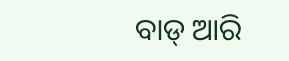ବାଡ୍ ଆରି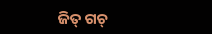ଜିତ୍ ଗଚ୍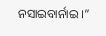ନସାଇବାର୍ନାଇ ।”